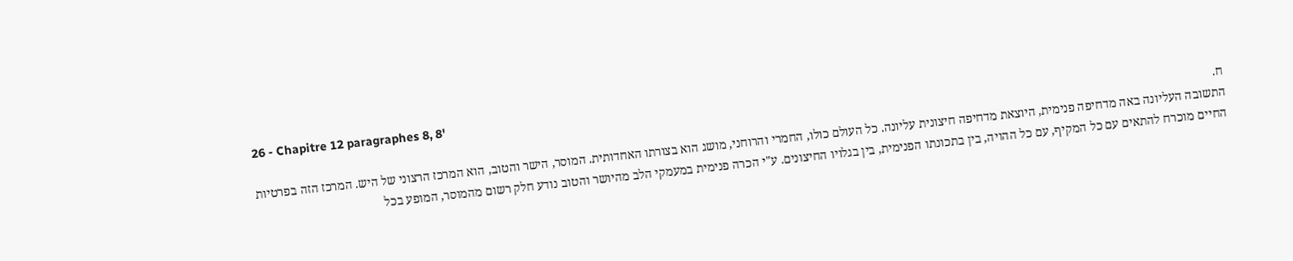26 - Chapitre 12 paragraphes 8, 8'
ח.
התשובה העליונה באה מדחיפה פנימית, היוצאת מדחיפה חיצונית עליונה. כל העולם כולו, החמרי והרוחני, מושג הוא בצורתו האחדותית. המוסר, הישר והטוב, הוא המרכז הרצוני של היש. המרכז הזה בפרטיות החיים מוכרח להתאים עם כל המקיף, עם כל ההויה, בין בתכונתו הפנימית, בין בגלויו החיצונים. ע"י הכרה פנימית במעמקי הלב מהיושר והטוב נודע חלק רשום מהמוסר, המופע בכל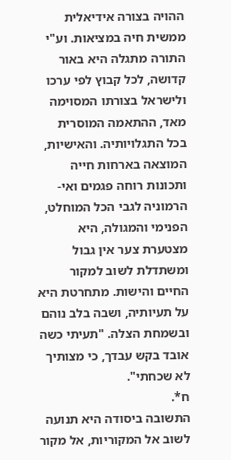ההויה בצורה אידיאלית ממשית חיה במציאות. וע"י התורה מתגלה היא באור קדושה, לכל קבוץ לפי ערכו ולישראל בצורתו המסוימה מאד, ההתאמה המוסרית בכל התגלויותיה. והאישיות, המוצאה בארחות חייה ותכונות רוחה פגמים ואי-הרמוניה לגבי הכל המוחלט, הפנימי והמגולה, היא מצטערת צער אין גבול ומשתדלת לשוב למקור החיים והישות. מתחרטת היא על תעיותיה, ושבה בלב נוהם ובשמחת הצלה. "תעיתי כשה אובד בקש עבדך, כי מצותיך לא שכחתי".
ח*.
התשובה ביסודה היא תנועה לשוב אל המקוריות, אל מקור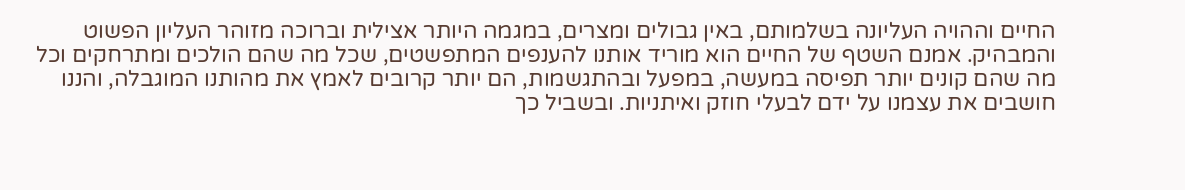החיים וההויה העליונה בשלמותם, באין גבולים ומצרים, במגמה היותר אצילית וברוכה מזוהר העליון הפשוט והמבהיק. אמנם השטף של החיים הוא מוריד אותנו להענפים המתפשטים, שכל מה שהם הולכים ומתרחקים וכל מה שהם קונים יותר תפיסה במעשה, במפעל ובהתגשמות, הם יותר קרובים לאמץ את מהותנו המוגבלה, והננו חושבים את עצמנו על ידם לבעלי חוזק ואיתניות. ובשביל כך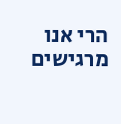הרי אנו מרגישים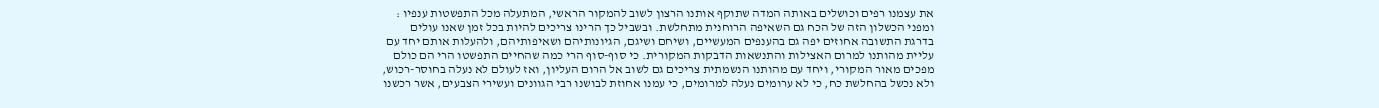את עצמנו רפים וכושלים באותה המדה שתוקף אותנו הרצון לשוב להמקור הראשי, המתעלה מכל התפשטות ענפיו : ומפני הכשלון הזה של הכח גם השאיפה הרוחנית מתחלשת. ובשביל כך הרינו צריכים להיות בכל זמן שאנו עולים בדרגת התשובה אחוזים יפה גם בהענפים המעשיים, ושיחם ושיגם, הגיונותיהם ושאיפותיהם, ולהעלות אותם יחד עם עליית מהותנו למרום האצילות והתנשאות הדבקות המקורית. כי סוף-סוף הרי כמה שהחיים התפשטו הרי הם כולם מפכים מאור המקורי, ויחד עם מהותנו הנשמתית צריכים גם לשוב אל הרום העליון, ואז לעולם לא נעלה בחוסר-רכוש, ולא נכשל בהחלשת כח, כי לא ערומים נעלה למרומים, כי עמנו אחוזת לבושנו רבי הגוונים ועשירי הצבעים, אשר רכשנו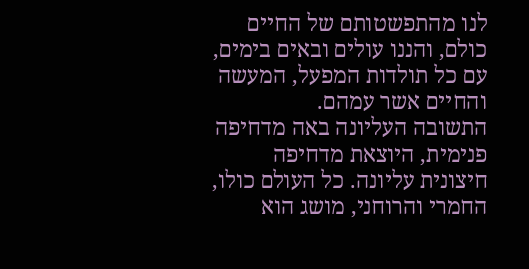לנו מהתפשטותם של החיים כולם, והננו עולים ובאים בימים, עם כל תולדות המפעל, המעשה והחיים אשר עמהם.
התשובה העליונה באה מדחיפה פנימית, היוצאת מדחיפה חיצונית עליונה. כל העולם כולו, החמרי והרוחני, מושג הוא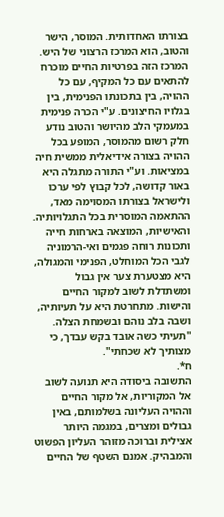בצורתו האחדותית. המוסר, הישר והטוב, הוא המרכז הרצוני של היש. המרכז הזה בפרטיות החיים מוכרח להתאים עם כל המקיף, עם כל ההויה, בין בתכונתו הפנימית, בין בגלויו החיצונים. ע"י הכרה פנימית במעמקי הלב מהיושר והטוב נודע חלק רשום מהמוסר, המופע בכל ההויה בצורה אידיאלית ממשית חיה במציאות. וע"י התורה מתגלה היא באור קדושה, לכל קבוץ לפי ערכו ולישראל בצורתו המסוימה מאד, ההתאמה המוסרית בכל התגלויותיה. והאישיות, המוצאה בארחות חייה ותכונות רוחה פגמים ואי-הרמוניה לגבי הכל המוחלט, הפנימי והמגולה, היא מצטערת צער אין גבול ומשתדלת לשוב למקור החיים והישות. מתחרטת היא על תעיותיה, ושבה בלב נוהם ובשמחת הצלה. "תעיתי כשה אובד בקש עבדך, כי מצותיך לא שכחתי".
ח*.
התשובה ביסודה היא תנועה לשוב אל המקוריות, אל מקור החיים וההויה העליונה בשלמותם, באין גבולים ומצרים, במגמה היותר אצילית וברוכה מזוהר העליון הפשוט והמבהיק. אמנם השטף של החיים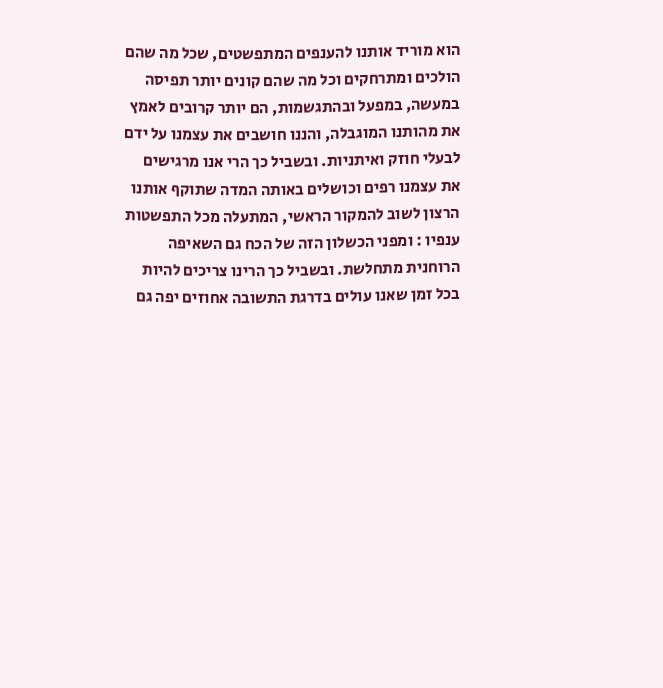הוא מוריד אותנו להענפים המתפשטים, שכל מה שהם הולכים ומתרחקים וכל מה שהם קונים יותר תפיסה במעשה, במפעל ובהתגשמות, הם יותר קרובים לאמץ את מהותנו המוגבלה, והננו חושבים את עצמנו על ידם לבעלי חוזק ואיתניות. ובשביל כך הרי אנו מרגישים את עצמנו רפים וכושלים באותה המדה שתוקף אותנו הרצון לשוב להמקור הראשי, המתעלה מכל התפשטות ענפיו : ומפני הכשלון הזה של הכח גם השאיפה הרוחנית מתחלשת. ובשביל כך הרינו צריכים להיות בכל זמן שאנו עולים בדרגת התשובה אחוזים יפה גם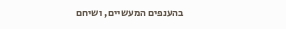בהענפים המעשיים, ושיחם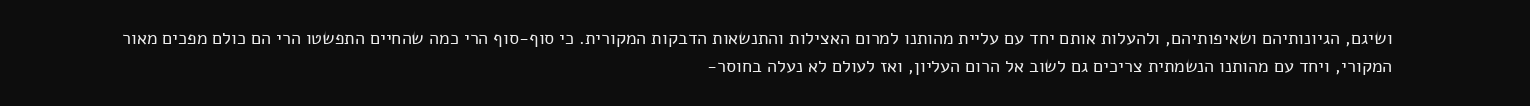ושיגם, הגיונותיהם ושאיפותיהם, ולהעלות אותם יחד עם עליית מהותנו למרום האצילות והתנשאות הדבקות המקורית. כי סוף-סוף הרי כמה שהחיים התפשטו הרי הם כולם מפכים מאור המקורי, ויחד עם מהותנו הנשמתית צריכים גם לשוב אל הרום העליון, ואז לעולם לא נעלה בחוסר-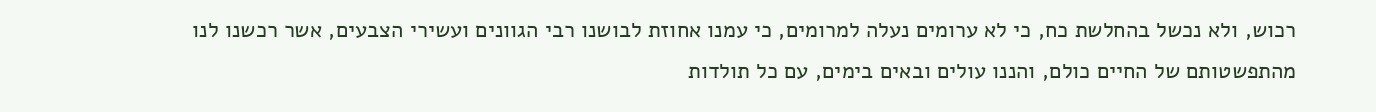רכוש, ולא נכשל בהחלשת כח, כי לא ערומים נעלה למרומים, כי עמנו אחוזת לבושנו רבי הגוונים ועשירי הצבעים, אשר רכשנו לנו מהתפשטותם של החיים כולם, והננו עולים ובאים בימים, עם כל תולדות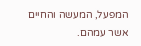המפעל, המעשה והחיים אשר עמהם.